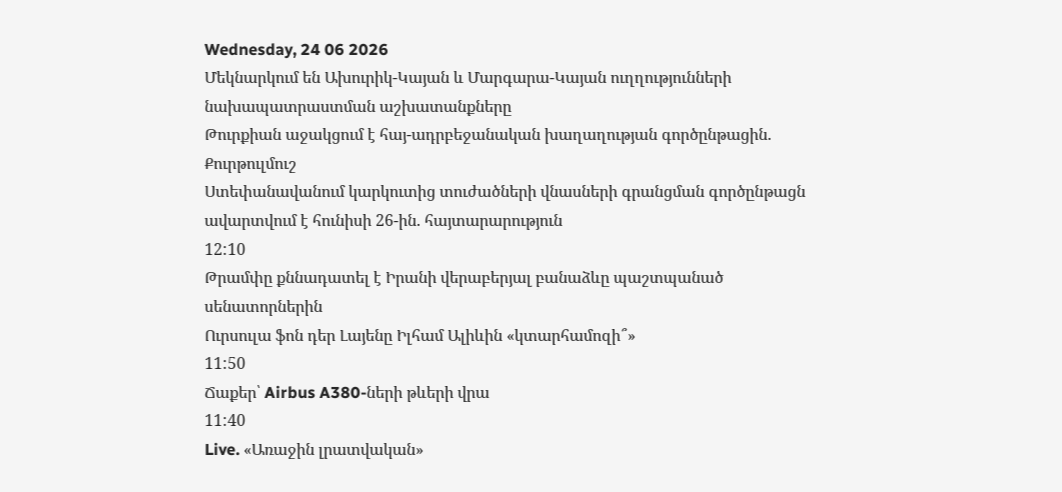Wednesday, 24 06 2026
Մեկնարկում են Ախուրիկ-Կայան և Մարգարա-Կայան ուղղությունների նախապատրաստման աշխատանքները
Թուրքիան աջակցում է հայ-ադրբեջանական խաղաղության գործընթացին. Քուրթուլմուշ
Ստեփանավանում կարկուտից տուժածների վնասների գրանցման գործընթացն ավարտվում է հունիսի 26-ին. հայտարարություն
12:10
Թրամփը քննադատել է Իրանի վերաբերյալ բանաձևը պաշտպանած սենատորներին
Ուրսուլա ֆոն դեր Լայենը Իլհամ Ալիևին «կտարհամոզի՞»
11:50
Ճաքեր՝ Airbus A380-ների թևերի վրա
11:40
Live. «Առաջին լրատվական»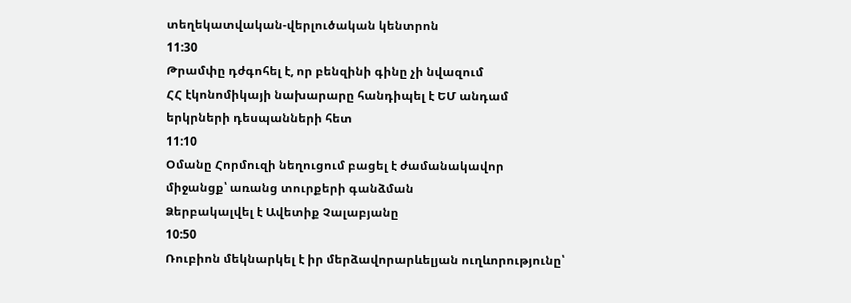տեղեկատվական-վերլուծական կենտրոն
11:30
Թրամփը դժգոհել է, որ բենզինի գինը չի նվազում
ՀՀ էկոնոմիկայի նախարարը հանդիպել է ԵՄ անդամ երկրների դեսպանների հետ
11:10
Օմանը Հորմուզի նեղուցում բացել է ժամանակավոր միջանցք՝ առանց տուրքերի գանձման
Ձերբակալվել է Ավետիք Չալաբյանը
10:50
Ռուբիոն մեկնարկել է իր մերձավորարևելյան ուղևորությունը՝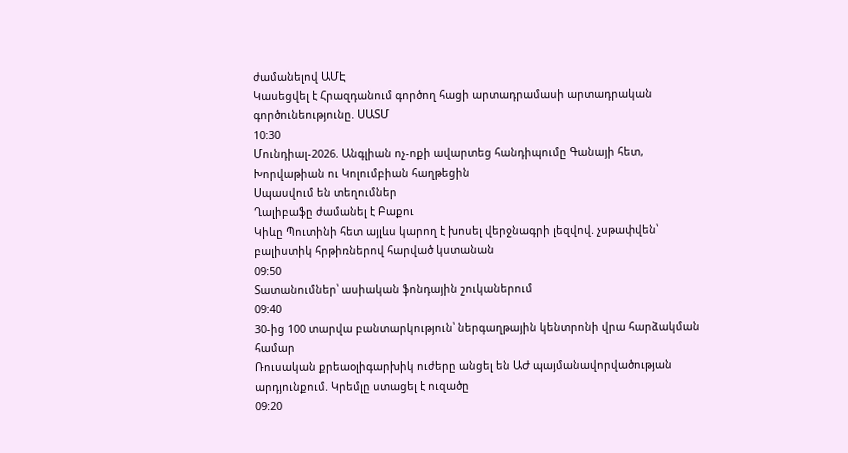ժամանելով ԱՄԷ
Կասեցվել է Հրազդանում գործող հացի արտադրամասի արտադրական գործունեությունը. ՍԱՏՄ
10:30
Մունդիալ-2026. Անգլիան ոչ-ոքի ավարտեց հանդիպումը Գանայի հետ, Խորվաթիան ու Կոլումբիան հաղթեցին
Սպասվում են տեղումներ
Ղալիբաֆը ժամանել է Բաքու
Կիևը Պուտինի հետ այլևս կարող է խոսել վերջնագրի լեզվով. չսթափվեն՝ բալիստիկ հրթիռներով հարված կստանան
09:50
Տատանումներ՝ ասիական ֆոնդային շուկաներում
09:40
30-ից 100 տարվա բանտարկություն՝ ներգաղթային կենտրոնի վրա հարձակման համար
Ռուսական քրեաօլիգարխիկ ուժերը անցել են ԱԺ պայմանավորվածության արդյունքում. Կրեմլը ստացել է ուզածը
09:20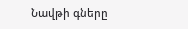Նավթի գները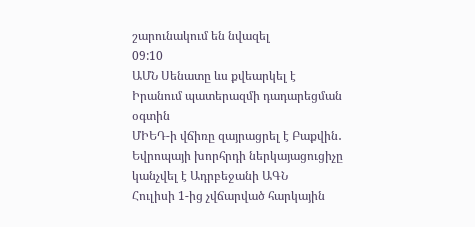շարունակում են նվազել
09:10
ԱՄՆ Սենատը ևս քվեարկել է Իրանում պատերազմի դադարեցման օգտին
ՄԻԵԴ-ի վճիռը զայրացրել է Բաքվին․ Եվրոպայի խորհրդի ներկայացուցիչը կանչվել է Ադրբեջանի ԱԳՆ
Հուլիսի 1-ից չվճարված հարկային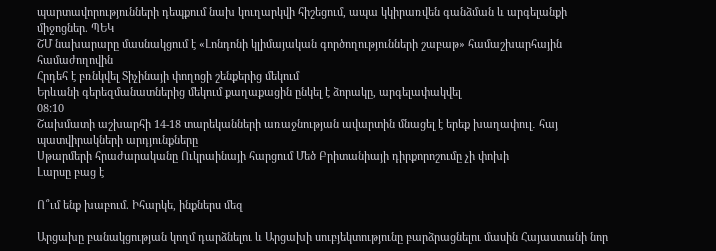պարտավորությունների դեպքում նախ կուղարկվի հիշեցում, ապա կկիրառվեն գանձման և արգելանքի միջոցներ. ՊԵԿ
ՇՄ նախարարը մասնակցում է «Լոնդոնի կլիմայական գործողությունների շաբաթ» համաշխարհային համաժողովին
Հրդեհ է բռնկվել Տիչինայի փողոցի շենքերից մեկում
Երևանի գերեզմանատներից մեկում քաղաքացին ընկել է ձորակը, արգելափակվել
08:10
Շախմատի աշխարհի 14-18 տարեկանների առաջնության ավարտին մնացել է երեք խաղափուլ․ հայ պատվիրակների արդյունքները
Սթարմերի հրաժարականը Ուկրաինայի հարցում Մեծ Բրիտանիայի դիրքորոշումը չի փոխի
Լարսը բաց է

Ո՞ւմ ենք խաբում. Իհարկե, ինքներս մեզ

Արցախը բանակցության կողմ դարձնելու և Արցախի սուբյեկտությունը բարձրացնելու մասին Հայաստանի նոր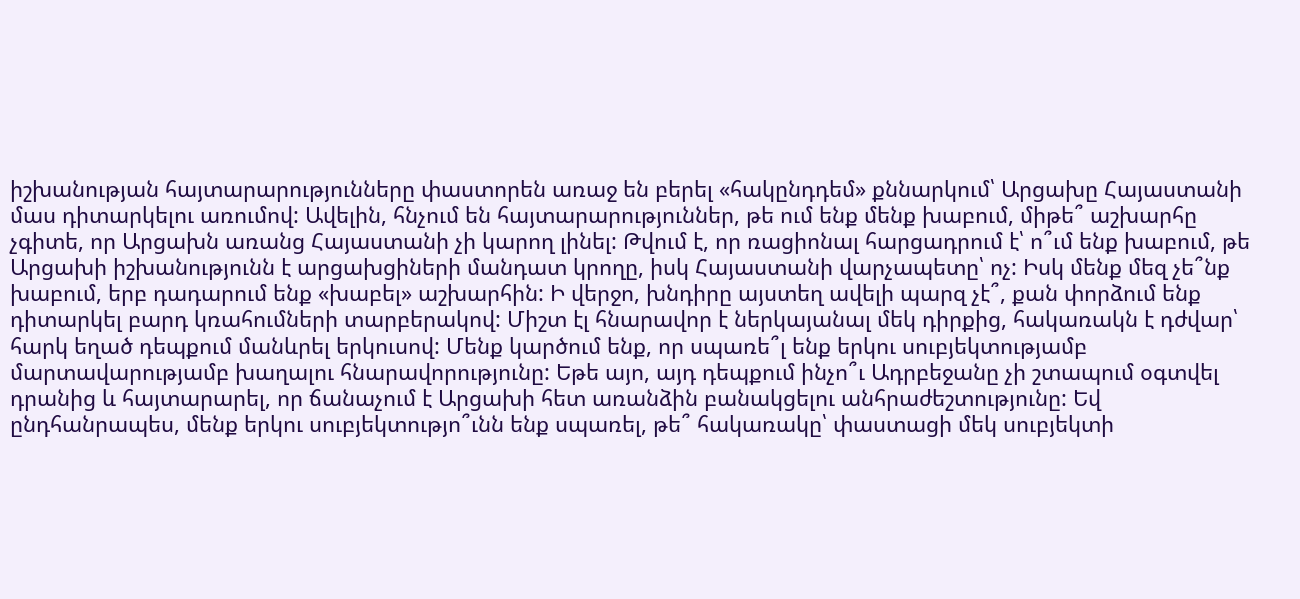իշխանության հայտարարությունները փաստորեն առաջ են բերել «հակընդդեմ» քննարկում՝ Արցախը Հայաստանի մաս դիտարկելու առումով: Ավելին, հնչում են հայտարարություններ, թե ում ենք մենք խաբում, միթե՞ աշխարհը չգիտե, որ Արցախն առանց Հայաստանի չի կարող լինել: Թվում է, որ ռացիոնալ հարցադրում է՝ ո՞ւմ ենք խաբում, թե Արցախի իշխանությունն է արցախցիների մանդատ կրողը, իսկ Հայաստանի վարչապետը՝ ոչ: Իսկ մենք մեզ չե՞նք խաբում, երբ դադարում ենք «խաբել» աշխարհին: Ի վերջո, խնդիրը այստեղ ավելի պարզ չէ՞, քան փորձում ենք դիտարկել բարդ կռահումների տարբերակով: Միշտ էլ հնարավոր է ներկայանալ մեկ դիրքից, հակառակն է դժվար՝ հարկ եղած դեպքում մանևրել երկուսով: Մենք կարծում ենք, որ սպառե՞լ ենք երկու սուբյեկտությամբ մարտավարությամբ խաղալու հնարավորությունը: Եթե այո, այդ դեպքում ինչո՞ւ Ադրբեջանը չի շտապում օգտվել դրանից և հայտարարել, որ ճանաչում է Արցախի հետ առանձին բանակցելու անհրաժեշտությունը: Եվ ընդհանրապես, մենք երկու սուբյեկտությո՞ւնն ենք սպառել, թե՞ հակառակը՝ փաստացի մեկ սուբյեկտի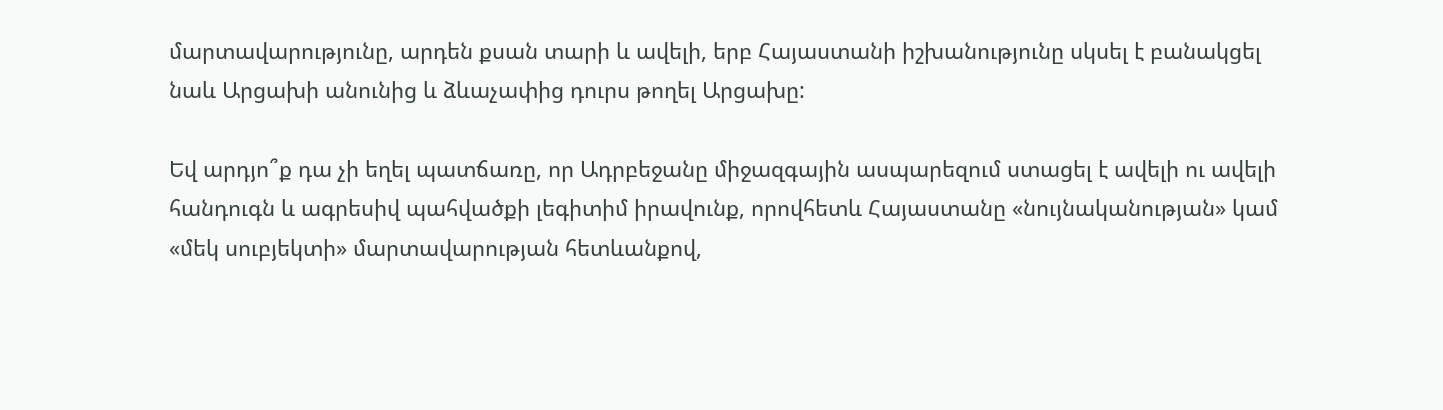մարտավարությունը, արդեն քսան տարի և ավելի, երբ Հայաստանի իշխանությունը սկսել է բանակցել նաև Արցախի անունից և ձևաչափից դուրս թողել Արցախը:

Եվ արդյո՞ք դա չի եղել պատճառը, որ Ադրբեջանը միջազգային ասպարեզում ստացել է ավելի ու ավելի հանդուգն և ագրեսիվ պահվածքի լեգիտիմ իրավունք, որովհետև Հայաստանը «նույնականության» կամ «մեկ սուբյեկտի» մարտավարության հետևանքով,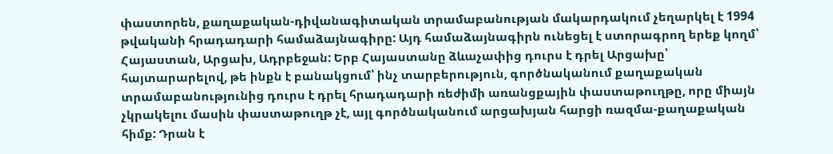փաստորեն, քաղաքական-դիվանագիտական տրամաբանության մակարդակում չեղարկել է 1994 թվականի հրադադարի համաձայնագիրը: Այդ համաձայնագիրն ունեցել է ստորագրող երեք կողմ՝ Հայաստան, Արցախ, Ադրբեջան: Երբ Հայաստանը ձևաչափից դուրս է դրել Արցախը՝ հայտարարելով, թե ինքն է բանակցում՝ ինչ տարբերություն, գործնականում քաղաքական տրամաբանությունից դուրս է դրել հրադադարի ռեժիմի առանցքային փաստաթուղթը, որը միայն չկրակելու մասին փաստաթուղթ չէ, այլ գործնականում արցախյան հարցի ռազմա-քաղաքական հիմք: Դրան է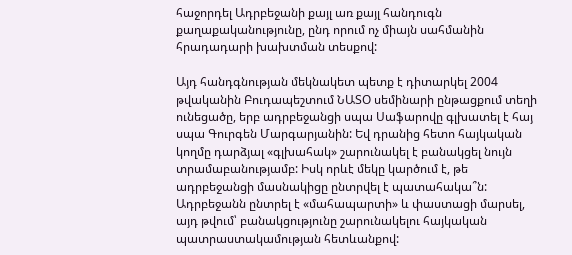հաջորդել Ադրբեջանի քայլ առ քայլ հանդուգն քաղաքականությունը, ընդ որում ոչ միայն սահմանին հրադադարի խախտման տեսքով:

Այդ հանդգնության մեկնակետ պետք է դիտարկել 2004 թվականին Բուդապեշտում ՆԱՏՕ սեմինարի ընթացքում տեղի ունեցածը, երբ ադրբեջանցի սպա Սաֆարովը գլխատել է հայ սպա Գուրգեն Մարգարյանին: Եվ դրանից հետո հայկական կողմը դարձյալ «գլխահակ» շարունակել է բանակցել նույն տրամաբանությամբ: Իսկ որևէ մեկը կարծում է, թե ադրբեջանցի մասնակիցը ընտրվել է պատահակա՞ն: Ադրբեջանն ընտրել է «մահապարտի» և փաստացի մարսել, այդ թվում՝ բանակցությունը շարունակելու հայկական պատրաստակամության հետևանքով: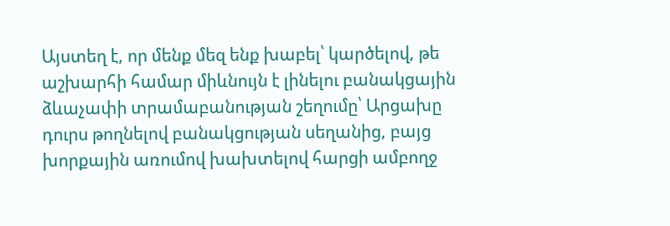Այստեղ է, որ մենք մեզ ենք խաբել՝ կարծելով, թե աշխարհի համար միևնույն է լինելու բանակցային ձևաչափի տրամաբանության շեղումը՝ Արցախը դուրս թողնելով բանակցության սեղանից, բայց խորքային առումով խախտելով հարցի ամբողջ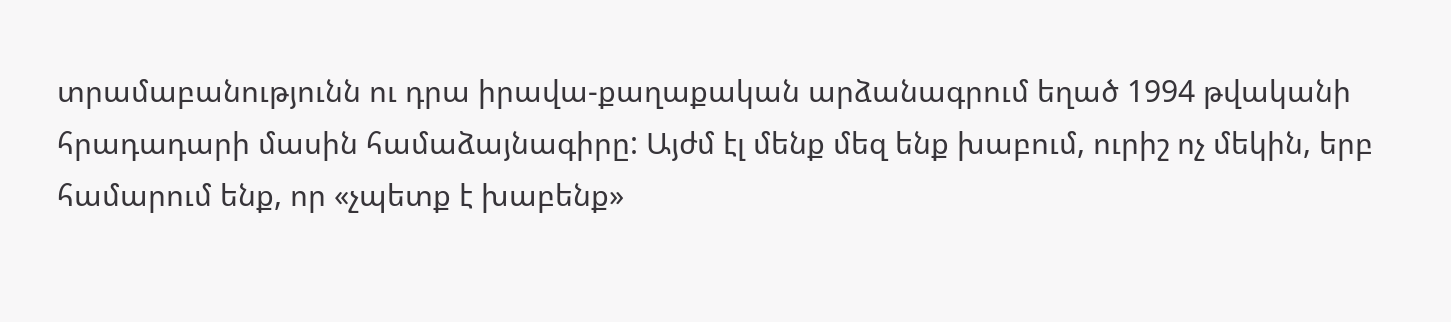տրամաբանությունն ու դրա իրավա-քաղաքական արձանագրում եղած 1994 թվականի հրադադարի մասին համաձայնագիրը: Այժմ էլ մենք մեզ ենք խաբում, ուրիշ ոչ մեկին, երբ համարում ենք, որ «չպետք է խաբենք»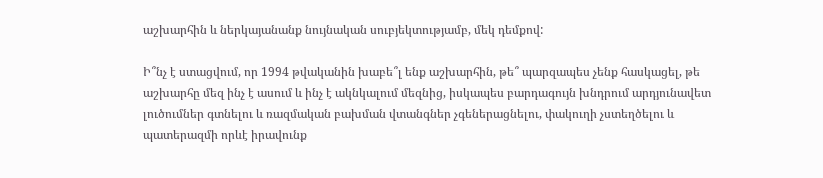աշխարհին և ներկայանանք նույնական սուբյեկտությամբ, մեկ դեմքով:

Ի՞նչ է ստացվում, որ 1994 թվականին խաբե՞լ ենք աշխարհին, թե՞ պարզապես չենք հասկացել, թե աշխարհը մեզ ինչ է ասում և ինչ է ակնկալում մեզնից, իսկապես բարդագույն խնդրում արդյունավետ լուծումներ գտնելու և ռազմական բախման վտանգներ չգեներացնելու, փակուղի չստեղծելու և պատերազմի որևէ իրավունք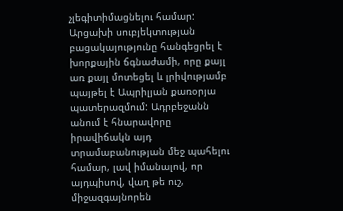չլեգիտիմացնելու համար: Արցախի սուբյեկտության բացակայությունը հանգեցրել է խորքային ճգնաժամի, որը քայլ առ քայլ մոտեցել և լրիվությամբ պայթել է Ապրիլյան քառօրյա պատերազմում: Ադրբեջանն անում է հնարավորը իրավիճակն այդ տրամաբանության մեջ պահելու համար, լավ իմանալով, որ այդպիսով, վաղ թե ուշ, միջազգայնորեն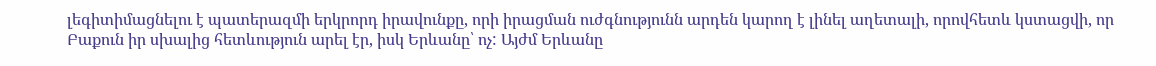լեգիտիմացնելու է պատերազմի երկրորդ իրավունքը, որի իրացման ուժգնությունն արդեն կարող է լինել աղետալի, որովհետև կստացվի, որ Բաքուն իր սխալից հետևություն արել էր, իսկ Երևանը՝ ոչ: Այժմ Երևանը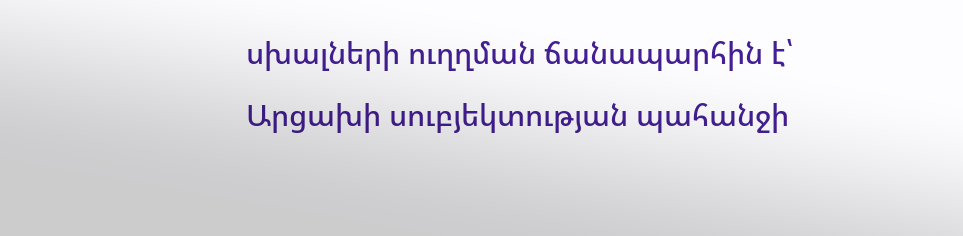սխալների ուղղման ճանապարհին է՝ Արցախի սուբյեկտության պահանջի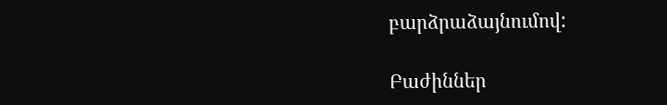բարձրաձայնումով:

Բաժիններ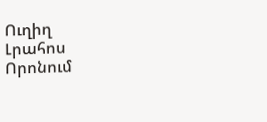Ուղիղ
Լրահոս
Որոնում